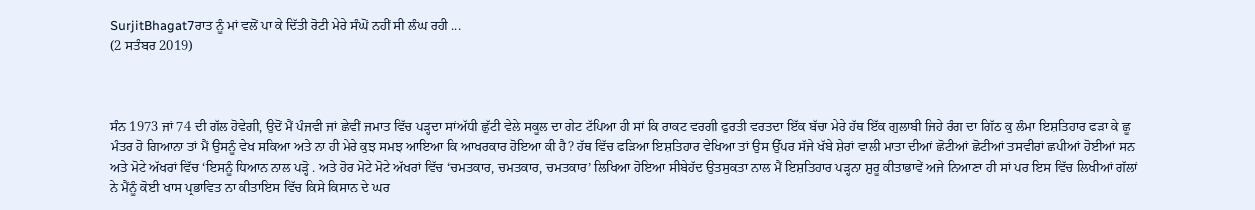SurjitBhagat7ਰਾਤ ਨੂੰ ਮਾਂ ਵਲੋਂ ਪਾ ਕੇ ਦਿੱਤੀ ਰੋਟੀ ਮੇਰੇ ਸੰਘੋਂ ਨਹੀਂ ਸੀ ਲੰਘ ਰਹੀ ...
(2 ਸਤੰਬਰ 2019)



ਸੰਨ 1973 ਜਾਂ 74 ਦੀ ਗੱਲ ਹੋਵੇਗੀ, ਉਦੋਂ ਮੈਂ ਪੰਜਵੀ ਜਾਂ ਛੇਵੀਂ ਜਮਾਤ ਵਿੱਚ ਪੜ੍ਹਦਾ ਸਾਂਅੱਧੀ ਛੁੱਟੀ ਵੇਲੇ ਸਕੂਲ ਦਾ ਗੇਟ ਟੱਪਿਆ ਹੀ ਸਾਂ ਕਿ ਰਾਕਟ ਵਰਗੀ ਫੁਰਤੀ ਵਰਤਦਾ ਇੱਕ ਬੱਚਾ ਮੇਰੇ ਹੱਥ ਇੱਕ ਗੁਲਾਬੀ ਜਿਹੇ ਰੰਗ ਦਾ ਗਿੱਠ ਕੁ ਲੰਮਾ ਇਸ਼ਤਿਹਾਰ ਫੜਾ ਕੇ ਛੂ ਮੰਤਰ ਹੋ ਗਿਆਨਾ ਤਾਂ ਮੈਂ ਉਸਨੂੰ ਵੇਖ ਸਕਿਆ ਅਤੇ ਨਾ ਹੀ ਮੇਰੇ ਕੁਝ ਸਮਝ ਆਇਆ ਕਿ ਆਖਰਕਾਰ ਹੋਇਆ ਕੀ ਹੈ? ਹੱਥ ਵਿੱਚ ਫੜਿਆ ਇਸ਼ਤਿਹਾਰ ਵੇਖਿਆ ਤਾਂ ਉਸ ਉੱਪਰ ਸੱਜੇ ਖੱਬੇ ਸ਼ੇਰਾਂ ਵਾਲੀ ਮਾਤਾ ਦੀਆਂ ਛੋਟੀਆਂ ਛੋਟੀਆਂ ਤਸਵੀਰਾਂ ਛਪੀਆਂ ਹੋਈਆਂ ਸਨ ਅਤੇ ਮੋਟੇ ਅੱਖਰਾਂ ਵਿੱਚ ‘ਇਸਨੂੰ ਧਿਆਨ ਨਾਲ ਪੜ੍ਹੋ . ਅਤੇ ਹੋਰ ਮੋਟੇ ਮੋਟੇ ਅੱਖਰਾਂ ਵਿੱਚ ‘ਚਮਤਕਾਰ, ਚਮਤਕਾਰ, ਚਮਤਕਾਰ’ ਲਿਖਿਆ ਹੋਇਆ ਸੀਬੇਹੱਦ ਉਤਸੁਕਤਾ ਨਾਲ ਮੈਂ ਇਸ਼ਤਿਹਾਰ ਪੜ੍ਹਨਾ ਸ਼ੁਰੂ ਕੀਤਾਭਾਵੇਂ ਅਜੇ ਨਿਆਣਾ ਹੀ ਸਾਂ ਪਰ ਇਸ ਵਿੱਚ ਲਿਖੀਆਂ ਗੱਲਾਂ ਨੇ ਮੈਂਨੂੰ ਕੋਈ ਖਾਸ ਪ੍ਰਭਾਵਿਤ ਨਾ ਕੀਤਾਇਸ ਵਿੱਚ ਕਿਸੇ ਕਿਸਾਨ ਦੇ ਘਰ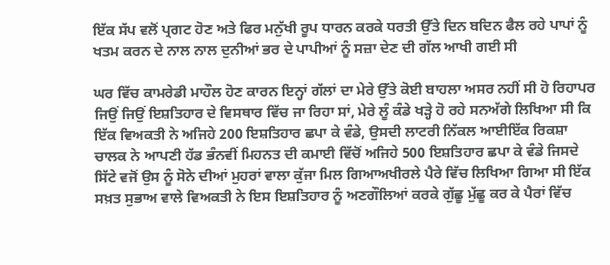ਇੱਕ ਸੱਪ ਵਲੋਂ ਪ੍ਰਗਟ ਹੋਣ ਅਤੇ ਫਿਰ ਮਨੁੱਖੀ ਰੂਪ ਧਾਰਨ ਕਰਕੇ ਧਰਤੀ ਉੱਤੇ ਦਿਨ ਬਦਿਨ ਫੈਲ ਰਹੇ ਪਾਪਾਂ ਨੂੰ ਖਤਮ ਕਰਨ ਦੇ ਨਾਲ ਨਾਲ ਦੁਨੀਆਂ ਭਰ ਦੇ ਪਾਪੀਆਂ ਨੂੰ ਸਜ਼ਾ ਦੇਣ ਦੀ ਗੱਲ ਆਖੀ ਗਈ ਸੀ

ਘਰ ਵਿੱਚ ਕਾਮਰੇਡੀ ਮਾਹੌਲ ਹੋਣ ਕਾਰਨ ਇਨ੍ਹਾਂ ਗੱਲਾਂ ਦਾ ਮੇਰੇ ਉੱਤੇ ਕੋਈ ਬਾਹਲਾ ਅਸਰ ਨਹੀਂ ਸੀ ਹੋ ਰਿਹਾਪਰ ਜਿਉਂ ਜਿਉਂ ਇਸ਼ਤਿਹਾਰ ਦੇ ਵਿਸਥਾਰ ਵਿੱਚ ਜਾ ਰਿਹਾ ਸਾਂ, ਮੇਰੇ ਲੂੰ ਕੰਡੇ ਖੜ੍ਹੇ ਹੋ ਰਹੇ ਸਨਅੱਗੇ ਲਿਖਿਆ ਸੀ ਕਿ ਇੱਕ ਵਿਅਕਤੀ ਨੇ ਅਜਿਹੇ 200 ਇਸ਼ਤਿਹਾਰ ਛਪਾ ਕੇ ਵੰਡੇ, ਉਸਦੀ ਲਾਟਰੀ ਨਿੱਕਲ ਆਈਇੱਕ ਰਿਕਸ਼ਾ ਚਾਲਕ ਨੇ ਆਪਣੀ ਹੱਡ ਭੰਨਵੀਂ ਮਿਹਨਤ ਦੀ ਕਮਾਈ ਵਿੱਚੋਂ ਅਜਿਹੇ 500 ਇਸ਼ਤਿਹਾਰ ਛਪਾ ਕੇ ਵੰਡੇ ਜਿਸਦੇ ਸਿੱਟੇ ਵਜੋਂ ਉਸ ਨੂੰ ਸੋਨੇ ਦੀਆਂ ਮੁਹਰਾਂ ਵਾਲਾ ਕੁੱਜਾ ਮਿਲ ਗਿਆਅਖੀਰਲੇ ਪੈਰੇ ਵਿੱਚ ਲਿਖਿਆ ਗਿਆ ਸੀ ਇੱਕ ਸਖ਼ਤ ਸੁਭਾਅ ਵਾਲੇ ਵਿਅਕਤੀ ਨੇ ਇਸ ਇਸ਼ਤਿਹਾਰ ਨੂੰ ਅਣਗੌਲਿਆਂ ਕਰਕੇ ਗੁੱਛੂ ਮੁੱਛੂ ਕਰ ਕੇ ਪੈਰਾਂ ਵਿੱਚ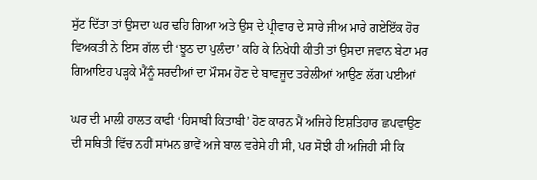ਸੁੱਟ ਦਿੱਤਾ ਤਾਂ ਉਸਦਾ ਘਰ ਢਹਿ ਗਿਆ ਅਤੇ ਉਸ ਦੇ ਪ੍ਰੀਵਾਰ ਦੇ ਸਾਰੇ ਜੀਅ ਮਾਰੇ ਗਏਇੱਕ ਹੋਰ ਵਿਅਕਤੀ ਨੇ ਇਸ ਗੱਲ ਦੀ ‘ਝੂਠ ਦਾ ਪੁਲੰਦਾ’ ਕਹਿ ਕੇ ਨਿਖੇਧੀ ਕੀਤੀ ਤਾਂ ਉਸਦਾ ਜਵਾਨ ਬੇਟਾ ਮਰ ਗਿਆਇਹ ਪੜ੍ਹਕੇ ਮੈਂਨੂੰ ਸਰਦੀਆਂ ਦਾ ਮੌਸਮ ਹੋਣ ਦੇ ਬਾਵਜੂਦ ਤਰੇਲੀਆਂ ਆਉਣ ਲੱਗ ਪਈਆਂ

ਘਰ ਦੀ ਮਾਲੀ ਹਾਲਤ ਕਾਫੀ ‘ਹਿਸਾਬੀ ਕਿਤਾਬੀ’ ਹੋਣ ਕਾਰਨ ਮੈਂ ਅਜਿਹੇ ਇਸ਼ਤਿਹਾਰ ਛਪਵਾਉਣ ਦੀ ਸਥਿਤੀ ਵਿੱਚ ਨਹੀਂ ਸਾਂਮਨ ਭਾਵੇਂ ਅਜੇ ਬਾਲ ਵਰੇਸੇ ਹੀ ਸੀ, ਪਰ ਸੋਝੀ ਹੀ ਅਜਿਹੀ ਸੀ ਕਿ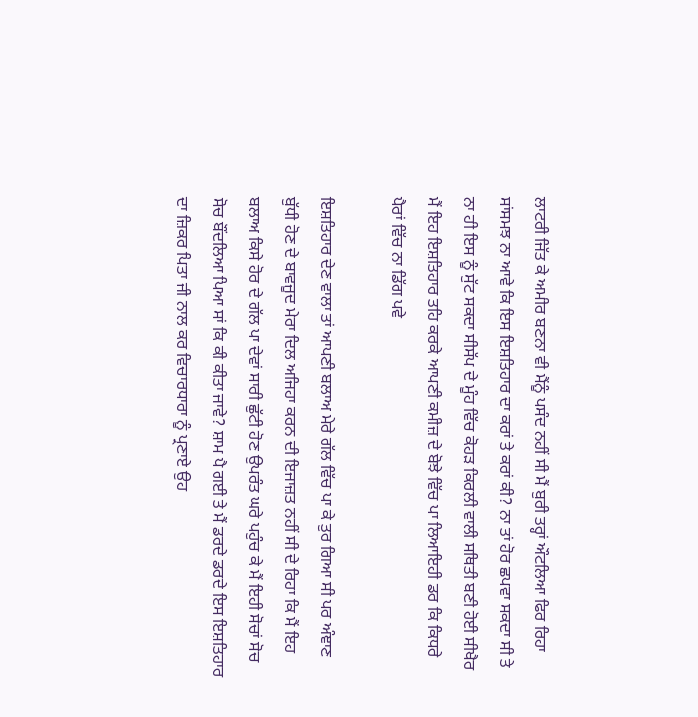ਲਾਟਰੀ ਜਿੱਤ ਕੇ ਅਮੀਰ ਬਣਨਾ ਵੀ ਮੈਂਨੂੰ ਪਸੰਦ ਨਹੀਂ ਸੀ ਮੈਂ ਬੁਰੀ ਤਰ੍ਹਾਂ ਔਟਲਿਆ ਫਿਰ ਰਿਹਾ ਸਾਂਸਮਝ ਨਾ ਆਵੇ ਕਿ ਇਸ ਇਸ਼ਤਿਹਾਰ ਦਾ ਕਰਾਂ ਤੇ ਕਰਾਂ ਕੀ? ਨਾ ਤਾਂ ਹੋਰ ਛਪਵਾ ਸਕਦਾ ਸੀ ਤੇ ਨਾ ਹੀ ਇਸ ਨੂੰ ਸੁੱਟ ਸਕਦਾ ਸੀਸੱਪ ਦੇ ਮੂੰਹ ਵਿੱਚ ਕੋਹੜ ਕਿਰਲੀ ਵਾਲੀ ਸਥਿਤੀ ਬਣੀ ਹੋਈ ਸੀਖੈਰ ਮੈਂ ਇਹ ਇਸ਼ਤਿਹਾਰ ਤਹਿ ਕਰਕੇ ਆਪਣੀ ਕਮੀਜ਼ ਦੇ ਬੋਝੇ ਵਿੱਚ ਪਾ ਲਿਆਇਹੀ ਡਰ ਕਿ ਕਿਧਰੇ ਪੈਰਾਂ ਵਿੱਚ ਨਾ ਡਿੱਗ ਪਵੇ

ਇਸ਼ਤਿਹਾਰ ਦੇਣ ਵਾਲਾ ਤਾਂ ਆਪਣੀ ਬਲਾਅ ਮੇਰੇ ਗੱਲ ਵਿੱਚ ਪਾ ਕੇ ਤੁਰ ਗਿਆ ਸੀ ਪਰ ਅੰਞਾਣ ਬੁੱਧੀ ਹੋਣ ਦੇ ਬਾਵਜੂਦ ਮੇਰਾ ਦਿਲ ਅਜਿਹਾ ਕਰਨ ਦੀ ਇਜਾਜ਼ਤ ਨਹੀਂ ਸੀ ਦੇ ਰਿਹਾ ਕਿ ਮੈਂ ਇਹ ਬਲਾਅ ਕਿਸੇ ਹੋਰ ਦੇ ਗੱਲ ਪਾ ਦੇਵਾਂ ਸਾਰੀ ਛੁੱਟੀ ਹੋਣ ਉਪਰੰਤ ਘਰੇ ਪਹੁੰਚ ਕੇ ਮੈਂ ਇਹੀ ਸੋਚਾਂ ਸੋਚ ਸੋਚ ਬੌਂਦਲਿਆ ਪਿਆ ਸਾਂ ਕਿ ਕੀ ਕੀਤਾ ਜਾਵੇ? ਸ਼ਾਮ ਪੈ ਗਈ ਤੇ ਮੈਂ ਡਰਦੇ ਡਰਦੇ ਇਸ ਇਸ਼ਤਿਹਾਰ ਦਾ ਜ਼ਿਕਰ ਪਿਤਾ ਜੀ ਨਾਲ ਕਰ ਵਿਚਾਰਧਾਰਾ ਨੂੰ ਪ੍ਰਣਾਏ ਉਹ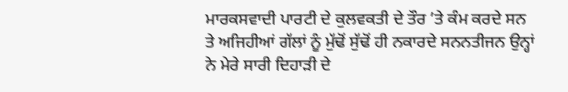ਮਾਰਕਸਵਾਦੀ ਪਾਰਟੀ ਦੇ ਕੁਲਵਕਤੀ ਦੇ ਤੌਰ ’ਤੇ ਕੰਮ ਕਰਦੇ ਸਨ ਤੇ ਅਜਿਹੀਆਂ ਗੱਲਾਂ ਨੂੰ ਮੁੱਢੋਂ ਸੁੱਢੋਂ ਹੀ ਨਕਾਰਦੇ ਸਨਨਤੀਜਨ ਉਨ੍ਹਾਂ ਨੇ ਮੇਰੇ ਸਾਰੀ ਦਿਹਾੜੀ ਦੇ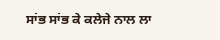ਸਾਂਭ ਸਾਂਭ ਕੇ ਕਲੇਜੇ ਨਾਲ ਲਾ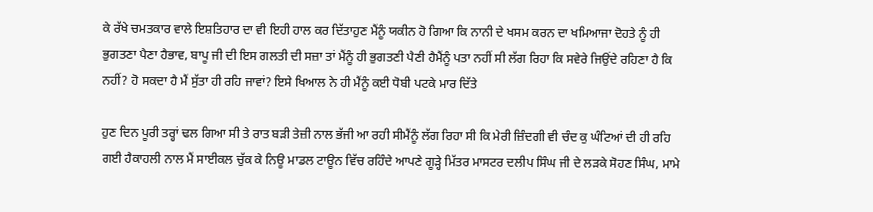ਕੇ ਰੱਖੇ ਚਮਤਕਾਰ ਵਾਲੇ ਇਸ਼ਤਿਹਾਰ ਦਾ ਵੀ ਇਹੀ ਹਾਲ ਕਰ ਦਿੱਤਾਹੁਣ ਮੈਂਨੂੰ ਯਕੀਨ ਹੋ ਗਿਆ ਕਿ ਨਾਨੀ ਦੇ ਖਸਮ ਕਰਨ ਦਾ ਖਮਿਆਜਾ ਦੋਹਤੇ ਨੂੰ ਹੀ ਭੁਗਤਣਾ ਪੈਣਾ ਹੈਭਾਵ, ਬਾਪੂ ਜੀ ਦੀ ਇਸ ਗਲਤੀ ਦੀ ਸਜ਼ਾ ਤਾਂ ਮੈਂਨੂੰ ਹੀ ਭੁਗਤਣੀ ਪੈਣੀ ਹੈਮੈਂਨੂੰ ਪਤਾ ਨਹੀਂ ਸੀ ਲੱਗ ਰਿਹਾ ਕਿ ਸਵੇਰੇ ਜਿਉਂਦੇ ਰਹਿਣਾ ਹੈ ਕਿ ਨਹੀਂ? ਹੋ ਸਕਦਾ ਹੈ ਮੈਂ ਸੁੱਤਾ ਹੀ ਰਹਿ ਜਾਵਾਂ? ਇਸੇ ਖਿਆਲ ਨੇ ਹੀ ਮੈਂਨੂੰ ਕਈ ਧੋਬੀ ਪਟਕੇ ਮਾਰ ਦਿੱਤੇ

ਹੁਣ ਦਿਨ ਪੂਰੀ ਤਰ੍ਹਾਂ ਢਲ ਗਿਆ ਸੀ ਤੇ ਰਾਤ ਬੜੀ ਤੇਜ਼ੀ ਨਾਲ ਭੱਜੀ ਆ ਰਹੀ ਸੀਮੈਂਨੂੰ ਲੱਗ ਰਿਹਾ ਸੀ ਕਿ ਮੇਰੀ ਜ਼ਿੰਦਗੀ ਵੀ ਚੰਦ ਕੁ ਘੰਟਿਆਂ ਦੀ ਹੀ ਰਹਿ ਗਈ ਹੈਕਾਹਲੀ ਨਾਲ ਮੈਂ ਸਾਈਕਲ ਚੁੱਕ ਕੇ ਨਿਊ ਮਾਡਲ ਟਾਊਨ ਵਿੱਚ ਰਹਿੰਦੇ ਆਪਣੇ ਗੂੜ੍ਹੇ ਮਿੱਤਰ ਮਾਸਟਰ ਦਲੀਪ ਸਿੰਘ ਜੀ ਦੇ ਲੜਕੇ ਸੋਹਣ ਸਿੰਘ, ਮਾਮੇ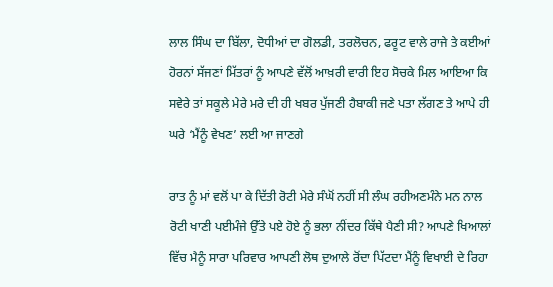ਲਾਲ ਸਿੰਘ ਦਾ ਬਿੱਲਾ, ਦੋਧੀਆਂ ਦਾ ਗੋਲਡੀ, ਤਰਲੋਚਨ, ਫਰੂਟ ਵਾਲੇ ਰਾਜੇ ਤੇ ਕਈਆਂ ਹੋਰਨਾਂ ਸੱਜਣਾਂ ਮਿੱਤਰਾਂ ਨੂੰ ਆਪਣੇ ਵੱਲੋਂ ਆਖ਼ਰੀ ਵਾਰੀ ਇਹ ਸੋਚਕੇ ਮਿਲ ਆਇਆ ਕਿ ਸਵੇਰੇ ਤਾਂ ਸਕੂਲੇ ਮੇਰੇ ਮਰੇ ਦੀ ਹੀ ਖਬਰ ਪੁੱਜਣੀ ਹੈਬਾਕੀ ਜਣੇ ਪਤਾ ਲੱਗਣ ਤੇ ਆਪੇ ਹੀ ਘਰੇ ‘ਮੈਂਨੂੰ ਵੇਖਣ’ ਲਈ ਆ ਜਾਣਗੇ

ਰਾਤ ਨੂੰ ਮਾਂ ਵਲੋਂ ਪਾ ਕੇ ਦਿੱਤੀ ਰੋਟੀ ਮੇਰੇ ਸੰਘੋਂ ਨਹੀਂ ਸੀ ਲੰਘ ਰਹੀਅਣਮੰਨੇ ਮਨ ਨਾਲ ਰੋਟੀ ਖਾਣੀ ਪਈਮੰਜੇ ਉੱਤੇ ਪਏ ਹੋਏ ਨੂੰ ਭਲਾ ਨੀਂਦਰ ਕਿੱਥੇ ਪੈਣੀ ਸੀ? ਆਪਣੇ ਖਿਆਲਾਂ ਵਿੱਚ ਮੈਨੂੰ ਸਾਰਾ ਪਰਿਵਾਰ ਆਪਣੀ ਲੋਥ ਦੁਆਲੇ ਰੋਂਦਾ ਪਿੱਟਦਾ ਮੈਂਨੂੰ ਵਿਖਾਈ ਦੇ ਰਿਹਾ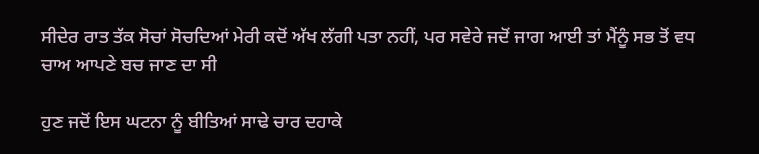ਸੀਦੇਰ ਰਾਤ ਤੱਕ ਸੋਚਾਂ ਸੋਚਦਿਆਂ ਮੇਰੀ ਕਦੋਂ ਅੱਖ ਲੱਗੀ ਪਤਾ ਨਹੀਂ, ਪਰ ਸਵੇਰੇ ਜਦੋਂ ਜਾਗ ਆਈ ਤਾਂ ਮੈਂਨੂੰ ਸਭ ਤੋਂ ਵਧ ਚਾਅ ਆਪਣੇ ਬਚ ਜਾਣ ਦਾ ਸੀ

ਹੁਣ ਜਦੋਂ ਇਸ ਘਟਨਾ ਨੂੰ ਬੀਤਿਆਂ ਸਾਢੇ ਚਾਰ ਦਹਾਕੇ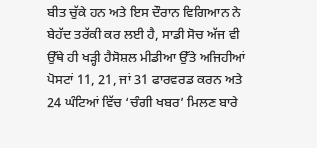ਬੀਤ ਚੁੱਕੇ ਹਨ ਅਤੇ ਇਸ ਦੌਰਾਨ ਵਿਗਿਆਨ ਨੇ ਬੇਹੱਦ ਤਰੱਕੀ ਕਰ ਲਈ ਹੈ, ਸਾਡੀ ਸੋਚ ਅੱਜ ਵੀ ਉੱਥੇ ਹੀ ਖੜ੍ਹੀ ਹੈਸੋਸ਼ਲ ਮੀਡੀਆ ਉੱਤੇ ਅਜਿਹੀਆਂ ਪੋਸਟਾਂ 11, 21, ਜਾਂ 31 ਫਾਰਵਰਡ ਕਰਨ ਅਤੇ 24 ਘੰਟਿਆਂ ਵਿੱਚ ‘ਚੰਗੀ ਖਬਰ’ ਮਿਲਣ ਬਾਰੇ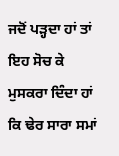ਜਦੋਂ ਪੜ੍ਹਦਾ ਹਾਂ ਤਾਂ ਇਹ ਸੋਚ ਕੇ ਮੁਸਕਰਾ ਦਿੰਦਾ ਹਾਂ ਕਿ ਢੇਰ ਸਾਰਾ ਸਮਾਂ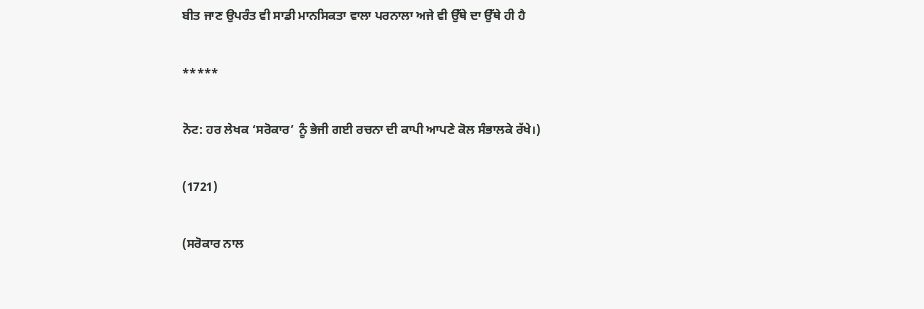ਬੀਤ ਜਾਣ ਉਪਰੰਤ ਵੀ ਸਾਡੀ ਮਾਨਸਿਕਤਾ ਵਾਲਾ ਪਰਨਾਲਾ ਅਜੇ ਵੀ ਉੱਥੇ ਦਾ ਉੱਥੇ ਹੀ ਹੈ

*****

ਨੋਟ: ਹਰ ਲੇਖਕ ‘ਸਰੋਕਾਰ’ ਨੂੰ ਭੇਜੀ ਗਈ ਰਚਨਾ ਦੀ ਕਾਪੀ ਆਪਣੇ ਕੋਲ ਸੰਭਾਲਕੇ ਰੱਖੇ।)

(1721)

(ਸਰੋਕਾਰ ਨਾਲ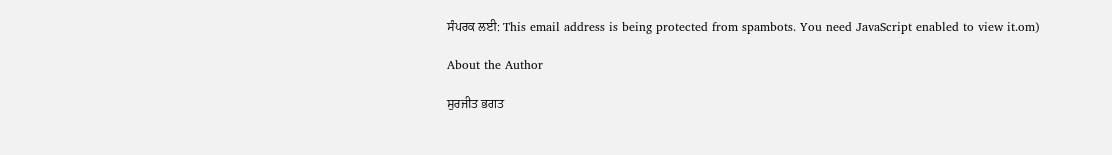ਸੰਪਰਕ ਲਈ: This email address is being protected from spambots. You need JavaScript enabled to view it.om)

About the Author

ਸੁਰਜੀਤ ਭਗਤ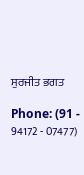ਸੁਰਜੀਤ ਭਗਤ

Phone: (91 - 94172 - 07477)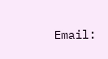Email: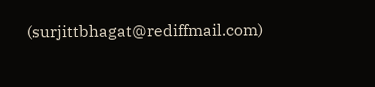(surjittbhagat@rediffmail.com)